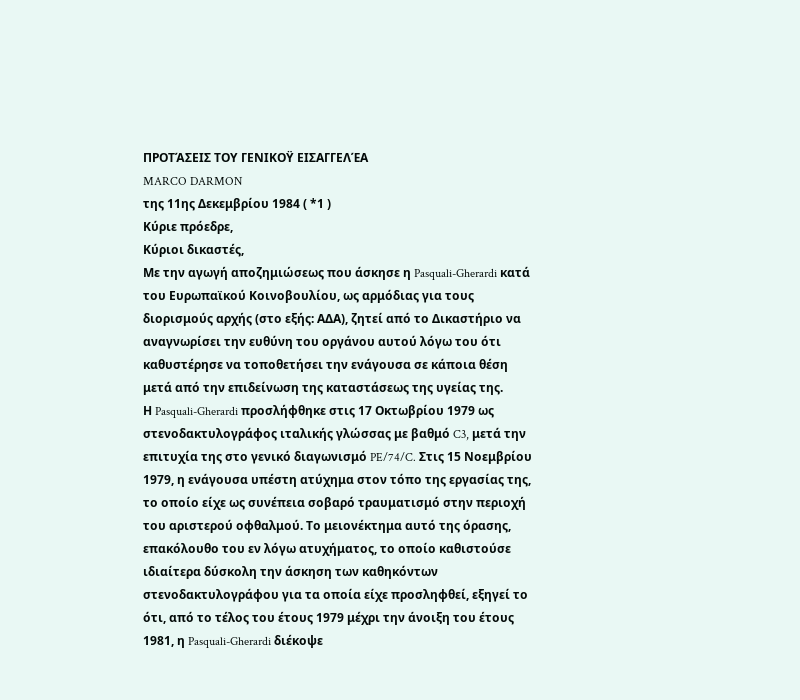ΠΡΟΤΆΣΕΙΣ ΤΟΥ ΓΕΝΙΚΟΫ ΕΙΣΑΓΓΕΛΈΑ
MARCO DARMON
της 11ης Δεκεμβρίου 1984 ( *1 )
Κύριε πρόεδρε,
Κύριοι δικαστές,
Με την αγωγή αποζημιώσεως που άσκησε η Pasquali-Gherardi κατά του Ευρωπαϊκού Κοινοβουλίου, ως αρμόδιας για τους διορισμούς αρχής (στο εξής: ΑΔΑ), ζητεί από το Δικαστήριο να αναγνωρίσει την ευθύνη του οργάνου αυτού λόγω του ότι καθυστέρησε να τοποθετήσει την ενάγουσα σε κάποια θέση μετά από την επιδείνωση της καταστάσεως της υγείας της.
Η Pasquali-Gherardi προσλήφθηκε στις 17 Οκτωβρίου 1979 ως στενοδακτυλογράφος ιταλικής γλώσσας με βαθμό C3, μετά την επιτυχία της στο γενικό διαγωνισμό PE/74/C. Στις 15 Νοεμβρίου 1979, η ενάγουσα υπέστη ατύχημα στον τόπο της εργασίας της, το οποίο είχε ως συνέπεια σοβαρό τραυματισμό στην περιοχή του αριστερού οφθαλμού. Το μειονέκτημα αυτό της όρασης, επακόλουθο του εν λόγω ατυχήματος, το οποίο καθιστούσε ιδιαίτερα δύσκολη την άσκηση των καθηκόντων στενοδακτυλογράφου για τα οποία είχε προσληφθεί, εξηγεί το ότι, από το τέλος του έτους 1979 μέχρι την άνοιξη του έτους 1981, η Pasquali-Gherardi διέκοψε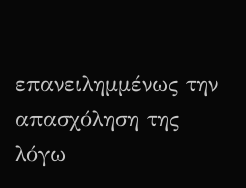επανειλημμένως την απασχόληση της λόγω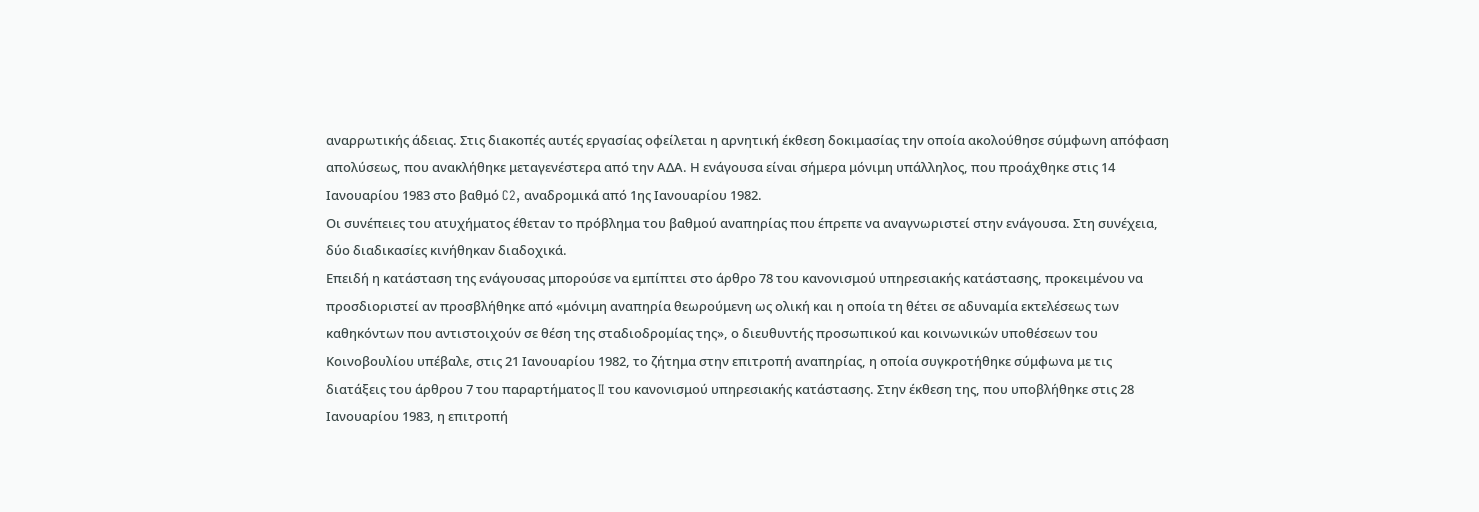αναρρωτικής άδειας. Στις διακοπές αυτές εργασίας οφείλεται η αρνητική έκθεση δοκιμασίας την οποία ακολούθησε σύμφωνη απόφαση απολύσεως, που ανακλήθηκε μεταγενέστερα από την ΑΔΑ. Η ενάγουσα είναι σήμερα μόνιμη υπάλληλος, που προάχθηκε στις 14 Ιανουαρίου 1983 στο βαθμό C2, αναδρομικά από 1ης Ιανουαρίου 1982.
Οι συνέπειες του ατυχήματος έθεταν το πρόβλημα του βαθμού αναπηρίας που έπρεπε να αναγνωριστεί στην ενάγουσα. Στη συνέχεια, δύο διαδικασίες κινήθηκαν διαδοχικά.
Επειδή η κατάσταση της ενάγουσας μπορούσε να εμπίπτει στο άρθρο 78 του κανονισμού υπηρεσιακής κατάστασης, προκειμένου να προσδιοριστεί αν προσβλήθηκε από «μόνιμη αναπηρία θεωρούμενη ως ολική και η οποία τη θέτει σε αδυναμία εκτελέσεως των καθηκόντων που αντιστοιχούν σε θέση της σταδιοδρομίας της», ο διευθυντής προσωπικού και κοινωνικών υποθέσεων του Κοινοβουλίου υπέβαλε, στις 21 Ιανουαρίου 1982, το ζήτημα στην επιτροπή αναπηρίας, η οποία συγκροτήθηκε σύμφωνα με τις διατάξεις του άρθρου 7 του παραρτήματος II του κανονισμού υπηρεσιακής κατάστασης. Στην έκθεση της, που υποβλήθηκε στις 28 Ιανουαρίου 1983, η επιτροπή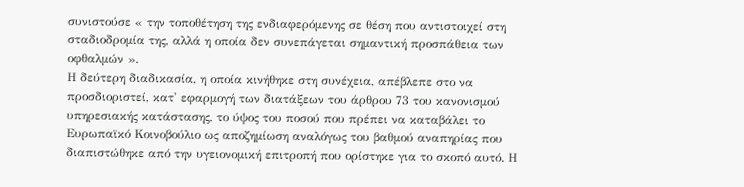συνιστούσε « την τοποθέτηση της ενδιαφερόμενης σε θέση που αντιστοιχεί στη σταδιοδρομία της, αλλά η οποία δεν συνεπάγεται σημαντική προσπάθεια των οφθαλμών ».
Η δεύτερη διαδικασία, η οποία κινήθηκε στη συνέχεια, απέβλεπε στο να προσδιοριστεί, κατ' εφαρμογή των διατάξεων του άρθρου 73 του κανονισμού υπηρεσιακής κατάστασης, το ύψος του ποσού που πρέπει να καταβάλει το Ευρωπαϊκό Κοινοβούλιο ως αποζημίωση αναλόγως του βαθμού αναπηρίας που διαπιστώθηκε από την υγειονομική επιτροπή που ορίστηκε για το σκοπό αυτό. Η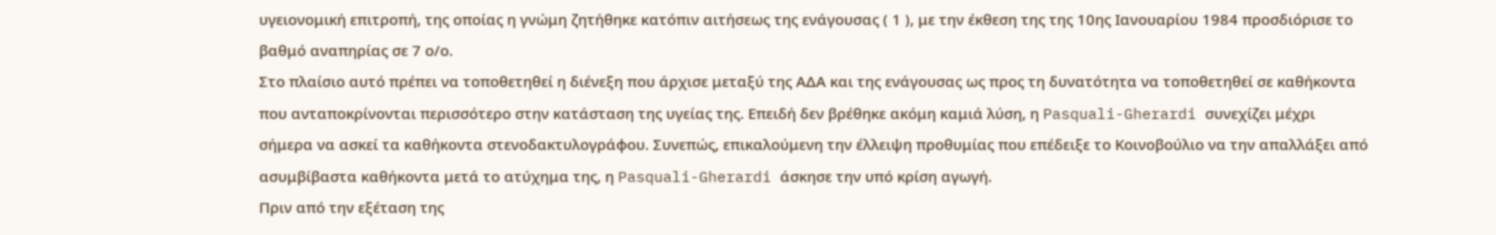υγειονομική επιτροπή, της οποίας η γνώμη ζητήθηκε κατόπιν αιτήσεως της ενάγουσας ( 1 ), με την έκθεση της της 10ης Ιανουαρίου 1984 προσδιόρισε το βαθμό αναπηρίας σε 7 ο/ο.
Στο πλαίσιο αυτό πρέπει να τοποθετηθεί η διένεξη που άρχισε μεταξύ της ΑΔΑ και της ενάγουσας ως προς τη δυνατότητα να τοποθετηθεί σε καθήκοντα που ανταποκρίνονται περισσότερο στην κατάσταση της υγείας της. Επειδή δεν βρέθηκε ακόμη καμιά λύση, η Pasquali-Gherardi συνεχίζει μέχρι σήμερα να ασκεί τα καθήκοντα στενοδακτυλογράφου. Συνεπώς, επικαλούμενη την έλλειψη προθυμίας που επέδειξε το Κοινοβούλιο να την απαλλάξει από ασυμβίβαστα καθήκοντα μετά το ατύχημα της, η Pasquali-Gherardi άσκησε την υπό κρίση αγωγή.
Πριν από την εξέταση της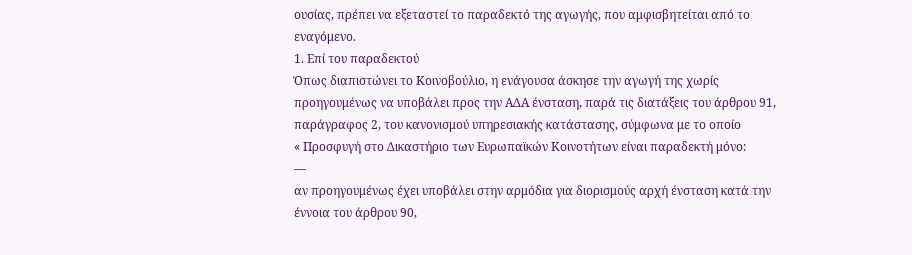ουσίας, πρέπει να εξεταστεί το παραδεκτό της αγωγής, που αμφισβητείται από το εναγόμενο.
1. Επί του παραδεκτού
Όπως διαπιστώνει το Κοινοβούλιο, η ενάγουσα άσκησε την αγωγή της χωρίς προηγουμένως να υποβάλει προς την ΑΔΑ ένσταση, παρά τις διατάξεις του άρθρου 91, παράγραφος 2, του κανονισμού υπηρεσιακής κατάστασης, σύμφωνα με το οποίο
« Προσφυγή στο Δικαστήριο των Ευρωπαϊκών Κοινοτήτων είναι παραδεκτή μόνο:
—
αν προηγουμένως έχει υποβάλει στην αρμόδια για διορισμούς αρχή ένσταση κατά την έννοια του άρθρου 90,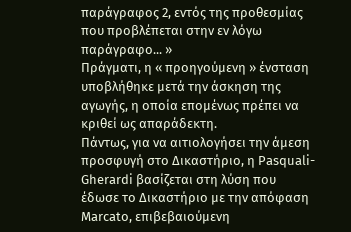παράγραφος 2, εντός της προθεσμίας που προβλέπεται στην εν λόγω παράγραφο... »
Πράγματι, η « προηγούμενη » ένσταση υποβλήθηκε μετά την άσκηση της αγωγής, η οποία επομένως πρέπει να κριθεί ως απαράδεκτη.
Πάντως, για να αιτιολογήσει την άμεση προσφυγή στο Δικαστήριο, η Pasquali-Gherardi βασίζεται στη λύση που έδωσε το Δικαστήριο με την απόφαση Marcato, επιβεβαιούμενη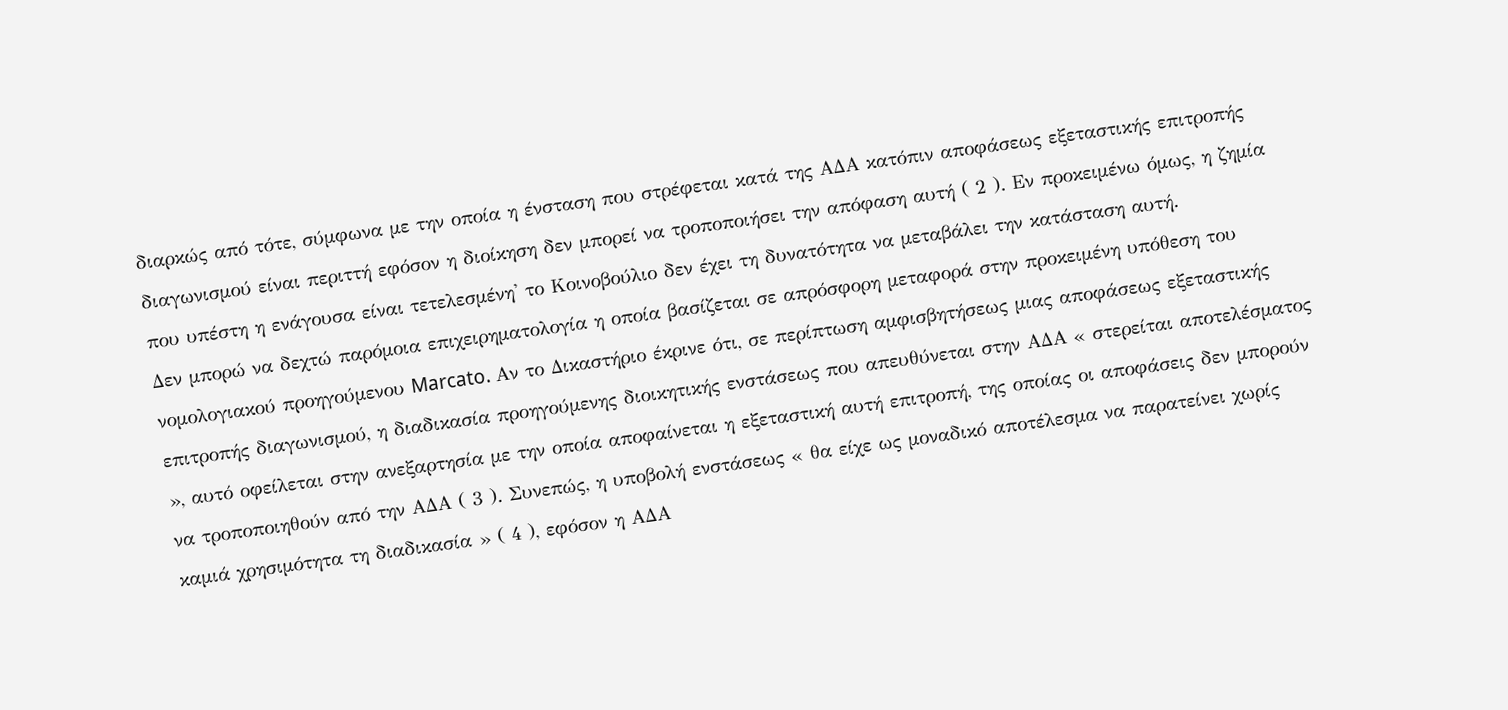διαρκώς από τότε, σύμφωνα με την οποία η ένσταση που στρέφεται κατά της ΑΔΑ κατόπιν αποφάσεως εξεταστικής επιτροπής διαγωνισμού είναι περιττή εφόσον η διοίκηση δεν μπορεί να τροποποιήσει την απόφαση αυτή ( 2 ). Εν προκειμένω όμως, η ζημία που υπέστη η ενάγουσα είναι τετελεσμένη' το Κοινοβούλιο δεν έχει τη δυνατότητα να μεταβάλει την κατάσταση αυτή.
Δεν μπορώ να δεχτώ παρόμοια επιχειρηματολογία η οποία βασίζεται σε απρόσφορη μεταφορά στην προκειμένη υπόθεση του νομολογιακού προηγούμενου Marcato. Αν το Δικαστήριο έκρινε ότι, σε περίπτωση αμφισβητήσεως μιας αποφάσεως εξεταστικής επιτροπής διαγωνισμού, η διαδικασία προηγούμενης διοικητικής ενστάσεως που απευθύνεται στην ΑΔΑ « στερείται αποτελέσματος », αυτό οφείλεται στην ανεξαρτησία με την οποία αποφαίνεται η εξεταστική αυτή επιτροπή, της οποίας οι αποφάσεις δεν μπορούν να τροποποιηθούν από την ΑΔΑ ( 3 ). Συνεπώς, η υποβολή ενστάσεως « θα είχε ως μοναδικό αποτέλεσμα να παρατείνει χωρίς καμιά χρησιμότητα τη διαδικασία » ( 4 ), εφόσον η ΑΔΑ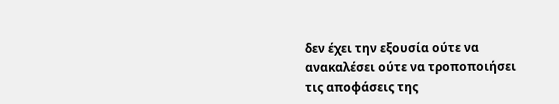δεν έχει την εξουσία ούτε να ανακαλέσει ούτε να τροποποιήσει τις αποφάσεις της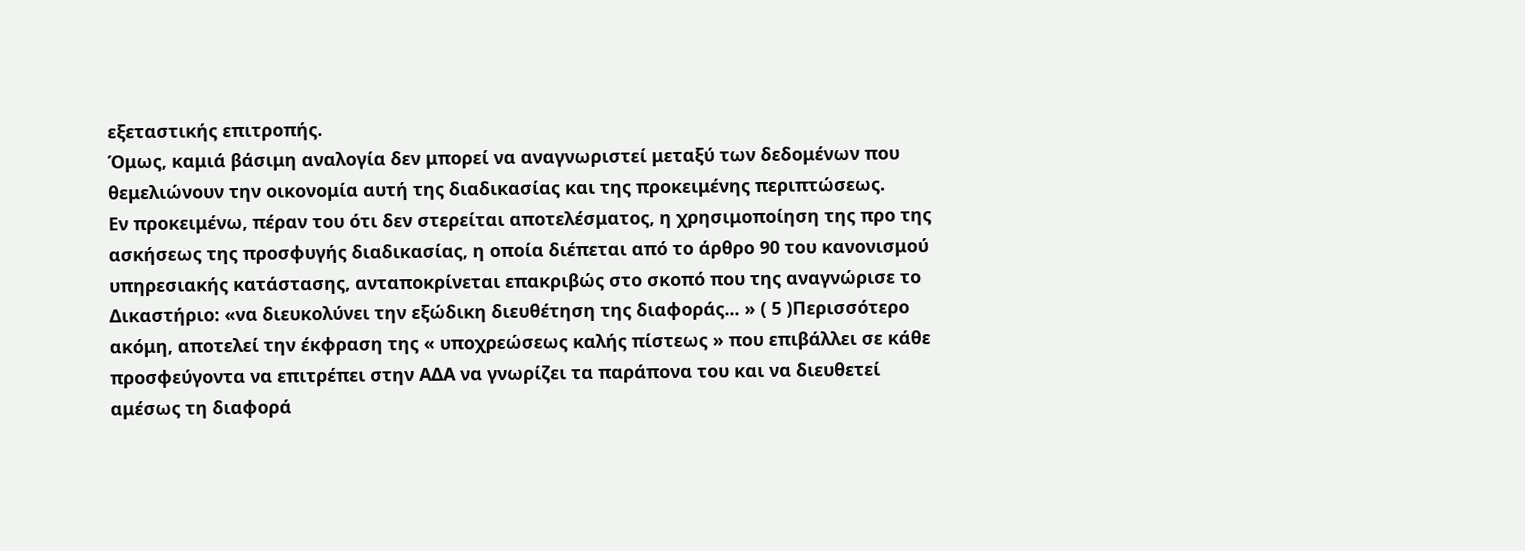εξεταστικής επιτροπής.
Όμως, καμιά βάσιμη αναλογία δεν μπορεί να αναγνωριστεί μεταξύ των δεδομένων που θεμελιώνουν την οικονομία αυτή της διαδικασίας και της προκειμένης περιπτώσεως.
Εν προκειμένω, πέραν του ότι δεν στερείται αποτελέσματος, η χρησιμοποίηση της προ της ασκήσεως της προσφυγής διαδικασίας, η οποία διέπεται από το άρθρο 90 του κανονισμού υπηρεσιακής κατάστασης, ανταποκρίνεται επακριβώς στο σκοπό που της αναγνώρισε το Δικαστήριο: «να διευκολύνει την εξώδικη διευθέτηση της διαφοράς... » ( 5 )Περισσότερο ακόμη, αποτελεί την έκφραση της « υποχρεώσεως καλής πίστεως » που επιβάλλει σε κάθε προσφεύγοντα να επιτρέπει στην ΑΔΑ να γνωρίζει τα παράπονα του και να διευθετεί αμέσως τη διαφορά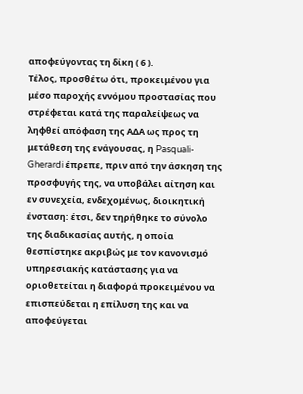αποφεύγοντας τη δίκη ( 6 ).
Τέλος, προσθέτω ότι, προκειμένου για μέσο παροχής εννόμου προστασίας που στρέφεται κατά της παραλείψεως να ληφθεί απόφαση της ΑΔΑ ως προς τη μετάθεση της ενάγουσας, η Pasquali-Gherardi έπρεπε, πριν από την άσκηση της προσφυγής της, να υποβάλει αίτηση και εν συνεχεία, ενδεχομένως, διοικητική ένσταση: έτσι, δεν τηρήθηκε το σύνολο της διαδικασίας αυτής, η οποία θεσπίστηκε ακριβώς με τον κανονισμό υπηρεσιακής κατάστασης για να οριοθετείται η διαφορά προκειμένου να επισπεύδεται η επίλυση της και να αποφεύγεται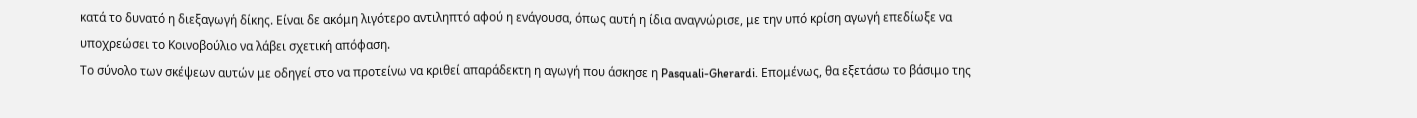κατά το δυνατό η διεξαγωγή δίκης. Είναι δε ακόμη λιγότερο αντιληπτό αφού η ενάγουσα, όπως αυτή η ίδια αναγνώρισε, με την υπό κρίση αγωγή επεδίωξε να υποχρεώσει το Κοινοβούλιο να λάβει σχετική απόφαση.
Το σύνολο των σκέψεων αυτών με οδηγεί στο να προτείνω να κριθεί απαράδεκτη η αγωγή που άσκησε η Pasquali-Gherardi. Επομένως, θα εξετάσω το βάσιμο της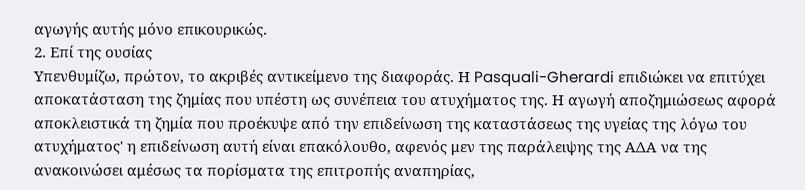αγωγής αυτής μόνο επικουρικώς.
2. Επί της ουσίας
Υπενθυμίζω, πρώτον, το ακριβές αντικείμενο της διαφοράς. Η Pasquali-Gherardi επιδιώκει να επιτύχει αποκατάσταση της ζημίας που υπέστη ως συνέπεια του ατυχήματος της. Η αγωγή αποζημιώσεως αφορά αποκλειστικά τη ζημία που προέκυψε από την επιδείνωση της καταστάσεως της υγείας της λόγω του ατυχήματος' η επιδείνωση αυτή είναι επακόλουθο, αφενός μεν της παράλειψης της ΑΔΑ να της ανακοινώσει αμέσως τα πορίσματα της επιτροπής αναπηρίας,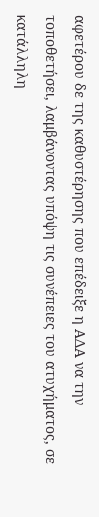αφετέρου δε της καθυστέρησης που επέδειξε η ΑΔΑ να την τοποθετήσει, λαμβάνοντας υπόψη τις συνέπειες του ατυχήματος, σε κατάλληλη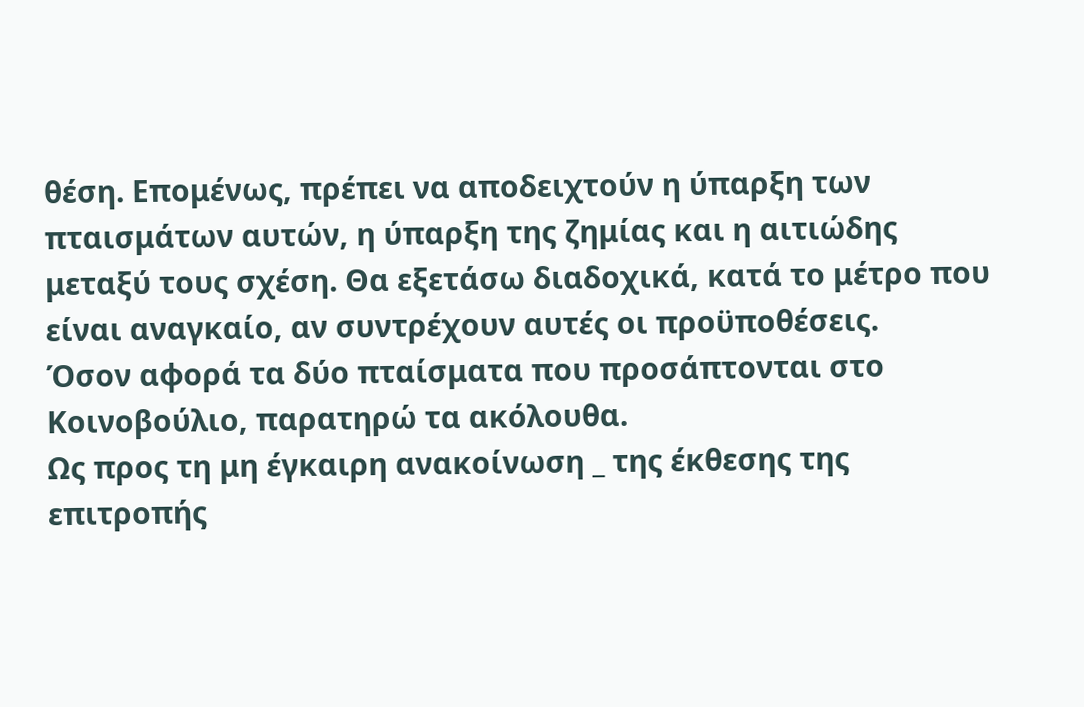θέση. Επομένως, πρέπει να αποδειχτούν η ύπαρξη των πταισμάτων αυτών, η ύπαρξη της ζημίας και η αιτιώδης μεταξύ τους σχέση. Θα εξετάσω διαδοχικά, κατά το μέτρο που είναι αναγκαίο, αν συντρέχουν αυτές οι προϋποθέσεις.
Όσον αφορά τα δύο πταίσματα που προσάπτονται στο Κοινοβούλιο, παρατηρώ τα ακόλουθα.
Ως προς τη μη έγκαιρη ανακοίνωση _ της έκθεσης της επιτροπής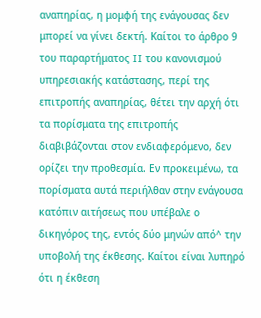αναπηρίας, η μομφή της ενάγουσας δεν μπορεί να γίνει δεκτή. Καίτοι το άρθρο 9 του παραρτήματος II του κανονισμού υπηρεσιακής κατάστασης, περί της επιτροπής αναπηρίας, θέτει την αρχή ότι τα πορίσματα της επιτροπής διαβιβάζονται στον ενδιαφερόμενο, δεν ορίζει την προθεσμία. Εν προκειμένω, τα πορίσματα αυτά περιήλθαν στην ενάγουσα κατόπιν αιτήσεως που υπέβαλε ο δικηγόρος της, εντός δύο μηνών από^ την υποβολή της έκθεσης. Καίτοι είναι λυπηρό ότι η έκθεση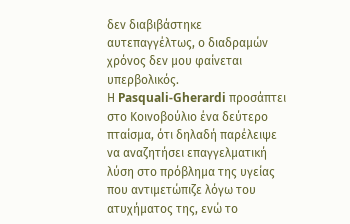δεν διαβιβάστηκε αυτεπαγγέλτως, ο διαδραμών χρόνος δεν μου φαίνεται υπερβολικός.
Η Pasquali-Gherardi προσάπτει στο Κοινοβούλιο ένα δεύτερο πταίσμα, ότι δηλαδή παρέλειψε να αναζητήσει επαγγελματική λύση στο πρόβλημα της υγείας που αντιμετώπιζε λόγω του ατυχήματος της, ενώ το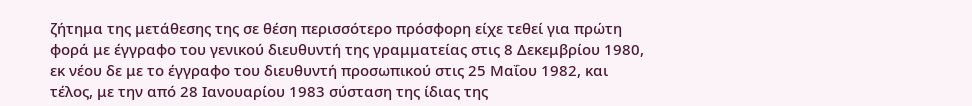ζήτημα της μετάθεσης της σε θέση περισσότερο πρόσφορη είχε τεθεί για πρώτη φορά με έγγραφο του γενικού διευθυντή της γραμματείας στις 8 Δεκεμβρίου 1980, εκ νέου δε με το έγγραφο του διευθυντή προσωπικού στις 25 Μαΐου 1982, και τέλος, με την από 28 Ιανουαρίου 1983 σύσταση της ίδιας της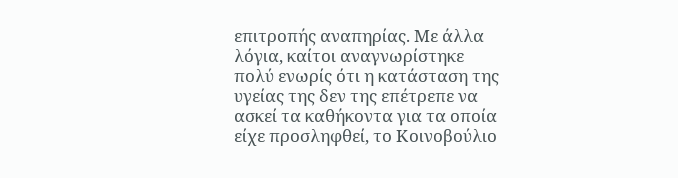επιτροπής αναπηρίας. Με άλλα λόγια, καίτοι αναγνωρίστηκε πολύ ενωρίς ότι η κατάσταση της υγείας της δεν της επέτρεπε να ασκεί τα καθήκοντα για τα οποία είχε προσληφθεί, το Κοινοβούλιο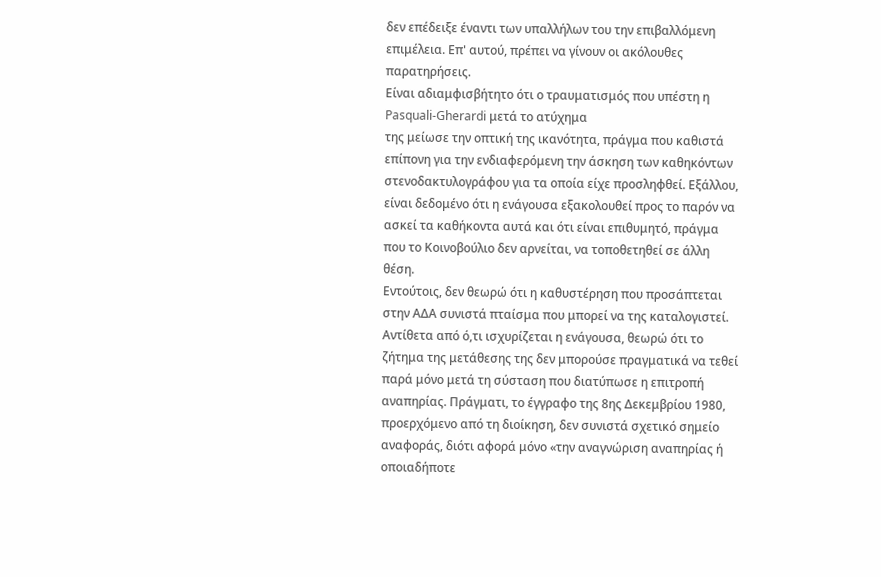δεν επέδειξε έναντι των υπαλλήλων του την επιβαλλόμενη επιμέλεια. Επ' αυτού, πρέπει να γίνουν οι ακόλουθες παρατηρήσεις.
Είναι αδιαμφισβήτητο ότι ο τραυματισμός που υπέστη η Pasquali-Gherardi μετά το ατύχημα
της μείωσε την οπτική της ικανότητα, πράγμα που καθιστά επίπονη για την ενδιαφερόμενη την άσκηση των καθηκόντων στενοδακτυλογράφου για τα οποία είχε προσληφθεί. Εξάλλου, είναι δεδομένο ότι η ενάγουσα εξακολουθεί προς το παρόν να ασκεί τα καθήκοντα αυτά και ότι είναι επιθυμητό, πράγμα που το Κοινοβούλιο δεν αρνείται, να τοποθετηθεί σε άλλη θέση.
Εντούτοις, δεν θεωρώ ότι η καθυστέρηση που προσάπτεται στην ΑΔΑ συνιστά πταίσμα που μπορεί να της καταλογιστεί. Αντίθετα από ό,τι ισχυρίζεται η ενάγουσα, θεωρώ ότι το ζήτημα της μετάθεσης της δεν μπορούσε πραγματικά να τεθεί παρά μόνο μετά τη σύσταση που διατύπωσε η επιτροπή αναπηρίας. Πράγματι, το έγγραφο της 8ης Δεκεμβρίου 1980, προερχόμενο από τη διοίκηση, δεν συνιστά σχετικό σημείο αναφοράς, διότι αφορά μόνο «την αναγνώριση αναπηρίας ή οποιαδήποτε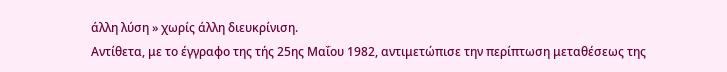άλλη λύση » χωρίς άλλη διευκρίνιση.
Αντίθετα, με το έγγραφο της τής 25ης Μαΐου 1982, αντιμετώπισε την περίπτωση μεταθέσεως της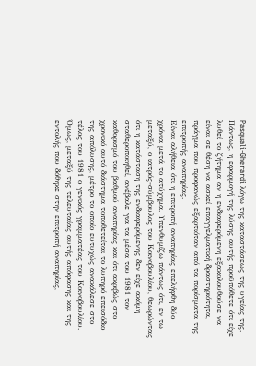Pasquali-Gherardi λόγω της καταστάσεως της υγείας της. Πάντως, η εφαρμογή της λύσης αυτής προϋπόθετε ότι είχε λυθεί το ζήτημα αν η ενδιαφερόμενη εξακολουθούσε να είναι σε θέση να ασκεί επαγγελματική δραστηριότητα, πράγμα που προφανώς εξαρτιόταν από τα πορίσματα της επιτροπής αναπηρίας.
Είναι αλήθεια ότι η επιτροπή αναπηρίας επελήφθη δύο χρόνια μετά το ατύχημα. Υπενθυμίζω πάντως ότι, εν τω μεταξύ, ο ιατρός-σύμβουλος του Κοινοβουλίου, θεωρώντας ότι η κατάσταση της ενδιαφερόμενης δεν είχε ακόμη σταθεροποιηθεί, ανέβαλε για τα μέσα του 1981 τον καθορισμό του βαθμού αναπηρίας και ότι ακριβώς στο χρονικό αυτό διάστημα τοποθετείται το λυπηρό επεισόδιο της απόλυσης, μέτρο το οποίο ευτυχώς ανακάλεσε στο τέλος του 1981 ο γενικός γραμματέας του Κοινοβουλίου. Όμως, μεταξύ της τελευταίας αυτής απόφασης και της εντολής που δόθηκε στην επιτροπή αναπηρίας,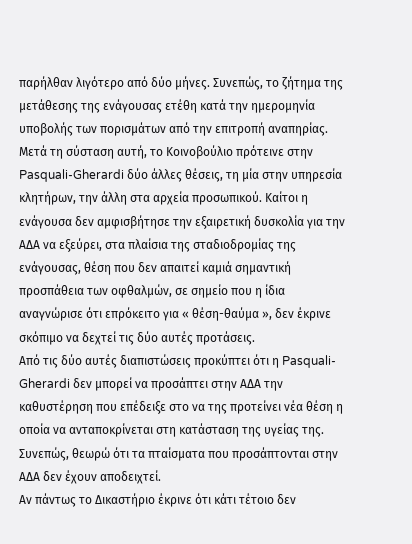παρήλθαν λιγότερο από δύο μήνες. Συνεπώς, το ζήτημα της μετάθεσης της ενάγουσας ετέθη κατά την ημερομηνία υποβολής των πορισμάτων από την επιτροπή αναπηρίας.
Μετά τη σύσταση αυτή, το Κοινοβούλιο πρότεινε στην Pasquali-Gherardi δύο άλλες θέσεις, τη μία στην υπηρεσία κλητήρων, την άλλη στα αρχεία προσωπικού. Καίτοι η ενάγουσα δεν αμφισβήτησε την εξαιρετική δυσκολία για την ΑΔΑ να εξεύρει, στα πλαίσια της σταδιοδρομίας της ενάγουσας, θέση που δεν απαιτεί καμιά σημαντική προσπάθεια των οφθαλμών, σε σημείο που η ίδια αναγνώρισε ότι επρόκειτο για « θέση-θαύμα », δεν έκρινε σκόπιμο να δεχτεί τις δύο αυτές προτάσεις.
Από τις δύο αυτές διαπιστώσεις προκύπτει ότι η Pasquali-Gherardi δεν μπορεί να προσάπτει στην ΑΔΑ την καθυστέρηση που επέδειξε στο να της προτείνει νέα θέση η οποία να ανταποκρίνεται στη κατάσταση της υγείας της. Συνεπώς, θεωρώ ότι τα πταίσματα που προσάπτονται στην ΑΔΑ δεν έχουν αποδειχτεί.
Αν πάντως το Δικαστήριο έκρινε ότι κάτι τέτοιο δεν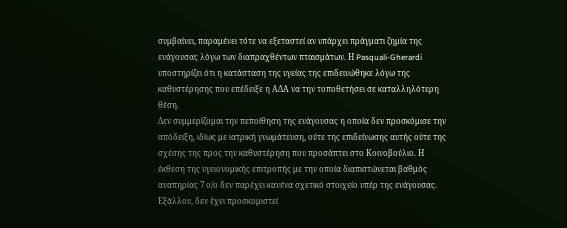συμβαίνει, παραμένει τότε να εξεταστεί αν υπάρχει πράγματι ζημία της ενάγουσας λόγω των διαπραχθέντων πταισμάτων. Η Pasquali-Gherardi υποστηρίζει ότι η κατάσταση της υγείας της επιδεινώθηκε λόγω της καθυστέρησης που επέδειξε η ΑΔΑ να την τοποθετήσει σε καταλληλότερη θέση.
Δεν συμμερίζομαι την πεποίθηση της ενάγουσας η οποία δεν προσκόμισε την απόδειξη, ιδίως με ιατρική γνωμάτευση, ούτε της επιδείνωσης αυτής ούτε της σχέσης της προς την καθυστέρηση που προσάπτει στο Κοινοβούλιο. Η έκθεση της υγειονομικής επιτροπής με την οποία διαπιστώνεται βαθμός αναπηρίας 7 ο/ο δεν παρέχει κανένα σχετικό στοιχείο υπέρ της ενάγουσας. Εξάλλου, δεν έχει προσκομιστεί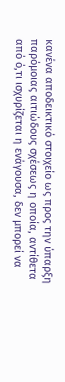κανένα αποδεικτικό στοιχείο ως προς την ύπαρξη παρόμοιας αιτιώδους σχέσεως η οποία, αντίθετα από ό,τι ισχυρίζεται η ενάγουσα, δεν μπορεί να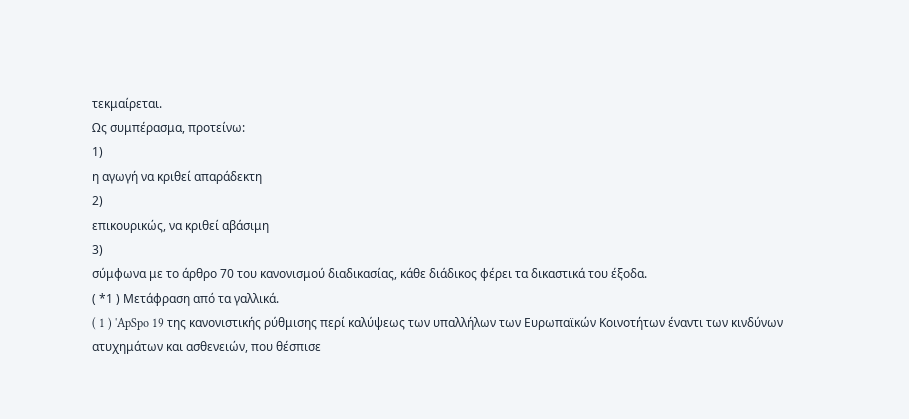τεκμαίρεται.
Ως συμπέρασμα, προτείνω:
1)
η αγωγή να κριθεί απαράδεκτη
2)
επικουρικώς, να κριθεί αβάσιμη
3)
σύμφωνα με το άρθρο 70 του κανονισμού διαδικασίας, κάθε διάδικος φέρει τα δικαστικά του έξοδα.
( *1 ) Μετάφραση από τα γαλλικά.
( 1 ) 'ApSpo 19 της κανονιστικής ρύθμισης περί καλύψεως των υπαλλήλων των Ευρωπαϊκών Κοινοτήτων έναντι των κινδύνων ατυχημάτων και ασθενειών, που θέσπισε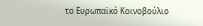το Ευρωπαϊκό Κοινοβούλιο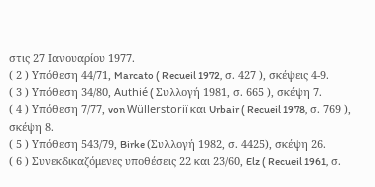στις 27 Ιανουαρίου 1977.
( 2 ) Υπόθεση 44/71, Marcato ( Recueil 1972, σ. 427 ), σκέψεις 4-9.
( 3 ) Υπόθεση 34/80, Authié ( Συλλογή 1981, σ. 665 ), σκέψη 7.
( 4 ) Υπόθεση 7/77, von Wüllerstoriï και Urbair ( Recueil 1978, σ. 769 ), σκέψη 8.
( 5 ) Υπόθεση 543/79, Birke (Συλλογή 1982, σ. 4425), σκέψη 26.
( 6 ) Συνεκδικαζόμενες υποθέσεις 22 και 23/60, Elz ( Recueil 1961, σ.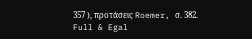357 ), προτάσεις Roemer, σ. 382.
Full & Egal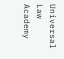Universal Law Academy